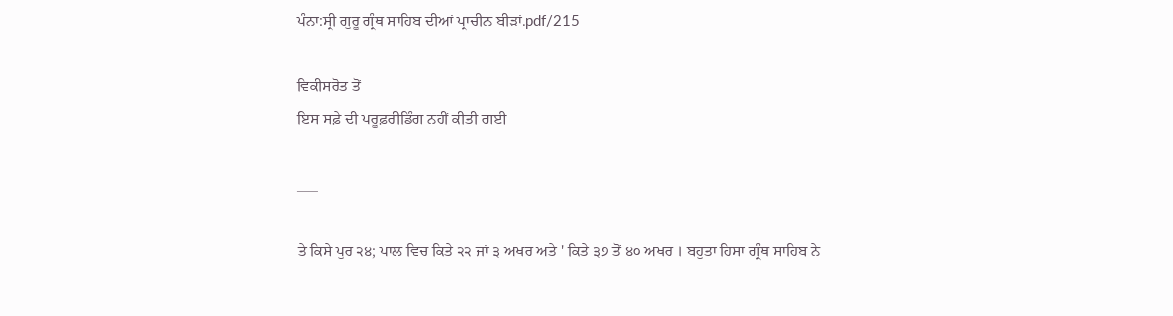ਪੰਨਾ:ਸ੍ਰੀ ਗੁਰੂ ਗ੍ਰੰਥ ਸਾਹਿਬ ਦੀਆਂ ਪ੍ਰਾਚੀਨ ਬੀੜਾਂ.pdf/215

ਵਿਕੀਸਰੋਤ ਤੋਂ
ਇਸ ਸਫ਼ੇ ਦੀ ਪਰੂਫ਼ਰੀਡਿੰਗ ਨਹੀਂ ਕੀਤੀ ਗਈ

___

ਤੇ ਕਿਸੇ ਪੁਰ ੨੪; ਪਾਲ ਵਿਚ ਕਿਤੇ ੨੨ ਜਾਂ ੩ ਅਖਰ ਅਤੇ ' ਕਿਤੇ ੩੭ ਤੋਂ ੪੦ ਅਖਰ । ਬਹੁਤਾ ਹਿਸਾ ਗ੍ਰੰਥ ਸਾਹਿਬ ਨੇ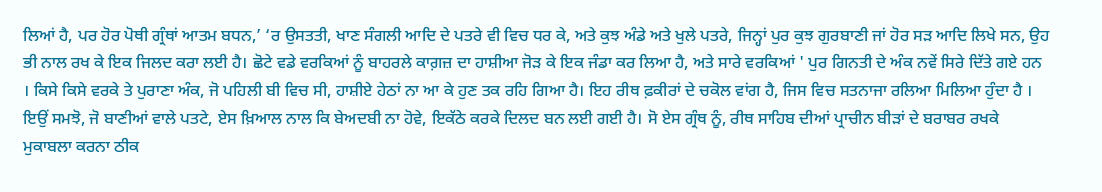ਲਿਆਂ ਹੈ, ਪਰ ਹੋਰ ਪੋਥੀ ਗ੍ਰੰਥਾਂ ਆਤਮ ਬਧਨ,’ ‘ਰ ਉਸਤਤੀ, ਖਾਣ ਸੰਗਲੀ ਆਦਿ ਦੇ ਪਤਰੇ ਵੀ ਵਿਚ ਧਰ ਕੇ, ਅਤੇ ਕੁਝ ਅੰਡੇ ਅਤੇ ਖੁਲੇ ਪਤਰੇ, ਜਿਨ੍ਹਾਂ ਪੁਰ ਕੁਝ ਗੁਰਬਾਣੀ ਜਾਂ ਹੋਰ ਸੜ ਆਦਿ ਲਿਖੇ ਸਨ, ਉਹ ਭੀ ਨਾਲ ਰਖ ਕੇ ਇਕ ਜਿਲਦ ਕਰਾ ਲਈ ਹੈ। ਛੋਟੇ ਵਡੇ ਵਰਕਿਆਂ ਨੂੰ ਬਾਹਰਲੇ ਕਾਗ਼ਜ਼ ਦਾ ਹਾਸ਼ੀਆ ਜੋੜ ਕੇ ਇਕ ਜੰਡਾ ਕਰ ਲਿਆ ਹੈ, ਅਤੇ ਸਾਰੇ ਵਰਕਿਆਂ ' ਪੁਰ ਗਿਨਤੀ ਦੇ ਅੰਕ ਨਵੇਂ ਸਿਰੇ ਦਿੱਤੇ ਗਏ ਹਨ । ਕਿਸੇ ਕਿਸੇ ਵਰਕੇ ਤੇ ਪੁਰਾਣਾ ਅੰਕ, ਜੋ ਪਹਿਲੀ ਬੀ ਵਿਚ ਸੀ, ਹਾਸ਼ੀਏ ਹੇਠਾਂ ਨਾ ਆ ਕੇ ਹੁਣ ਤਕ ਰਹਿ ਗਿਆ ਹੈ। ਇਹ ਰੀਥ ਫ਼ਕੀਰਾਂ ਦੇ ਚਕੋਲ ਵਾਂਗ ਹੈ, ਜਿਸ ਵਿਚ ਸਤਨਾਜਾ ਰਲਿਆ ਮਿਲਿਆ ਹੁੰਦਾ ਹੈ । ਇਉਂ ਸਮਝੋ, ਜੋ ਬਾਣੀਆਂ ਵਾਲੇ ਪਤਟੇ, ਏਸ ਖ਼ਿਆਲ ਨਾਲ ਕਿ ਬੇਅਦਬੀ ਨਾ ਹੋਵੇ, ਇਕੱਠੇ ਕਰਕੇ ਦਿਲਦ ਬਨ ਲਈ ਗਈ ਹੈ। ਸੋ ਏਸ ਗ੍ਰੰਥ ਨੂੰ, ਰੀਥ ਸਾਹਿਬ ਦੀਆਂ ਪ੍ਰਾਚੀਨ ਬੀੜਾਂ ਦੇ ਬਰਾਬਰ ਰਖਕੇ ਮੁਕਾਬਲਾ ਕਰਨਾ ਠੀਕ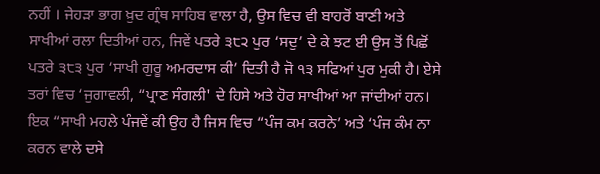ਨਹੀਂ । ਜੇਹੜਾ ਭਾਗ ਖ਼ੁਦ ਗ੍ਰੰਥ ਸਾਹਿਬ ਵਾਲਾ ਹੈ, ਉਸ ਵਿਚ ਵੀ ਬਾਹਰੋਂ ਬਾਣੀ ਅਤੇ ਸਾਖੀਆਂ ਰਲਾ ਦਿਤੀਆਂ ਹਨ, ਜਿਵੇਂ ਪਤਰੇ ੩੮੨ ਪੁਰ ‘ਸਦੁ’ ਦੇ ਕੇ ਝਟ ਈ ਉਸ ਤੋਂ ਪਿਛੋਂ ਪਤਰੇ ੩੮੩ ਪੁਰ ‘ਸਾਖੀ ਗੁਰੂ ਅਮਰਦਾਸ ਕੀ’ ਦਿਤੀ ਹੈ ਜੋ ੧੩ ਸਫਿਆਂ ਪੁਰ ਮੁਕੀ ਹੈ। ਏਸੇ ਤਰਾਂ ਵਿਚ ‘ਜੁਗਾਵਲੀ, “ਪ੍ਰਾਣ ਸੰਗਲੀ' ਦੇ ਹਿਸੇ ਅਤੇ ਹੋਰ ਸਾਖੀਆਂ ਆ ਜਾਂਦੀਆਂ ਹਨ। ਇਕ “ਸਾਖੀ ਮਹਲੇ ਪੰਜਵੇਂ ਕੀ ਉਹ ਹੈ ਜਿਸ ਵਿਚ “ਪੰਜ ਕਮ ਕਰਨੇ’ ਅਤੇ ‘ਪੰਜ ਕੰਮ ਨਾ ਕਰਨ ਵਾਲੇ ਦਸੇ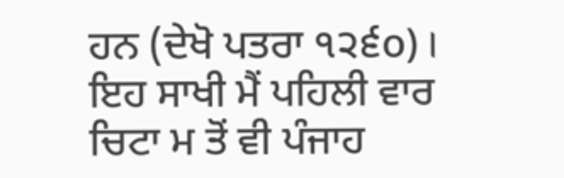ਹਨ (ਦੇਖੋ ਪਤਰਾ ੧੨੬o) । ਇਹ ਸਾਖੀ ਮੈਂ ਪਹਿਲੀ ਵਾਰ ਚਿਟਾ ਮ ਤੋਂ ਵੀ ਪੰਜਾਹ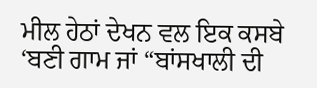ਮੀਲ ਹੇਠਾਂ ਦੇਖਨ ਵਲ ਇਕ ਕਸਬੇ ‘ਬਣੀ ਗਾਮ ਜਾਂ “ਬਾਂਸਖਾਲੀ ਦੀ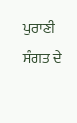ਪੁਰਾਣੀ ਸੰਗਤ ਦੇ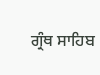ਗ੍ਰੰਥ ਸਾਹਿਬ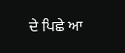ਦੇ ਪਿਛੇ ਆ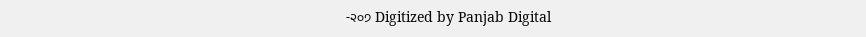-੨੦੭ Digitized by Panjab Digital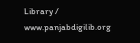Library / www.panjabdigilib.org